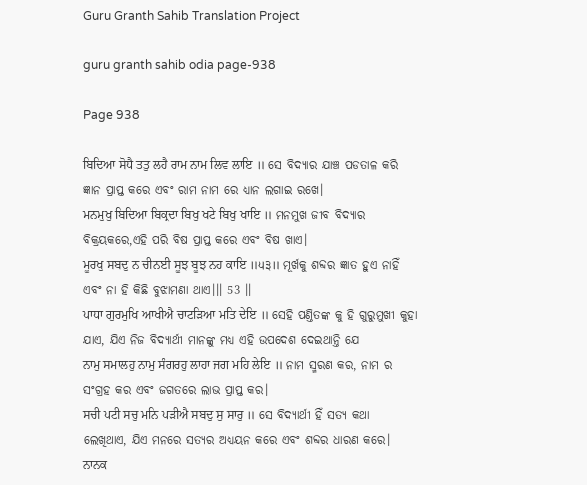Guru Granth Sahib Translation Project

guru granth sahib odia page-938

Page 938

ਬਿਦਿਆ ਸੋਧੈ ਤਤੁ ਲਹੈ ਰਾਮ ਨਾਮ ਲਿਵ ਲਾਇ ॥ ସେ ବିଦ୍ୟାର ଯାଞ୍ଚ ପଡତାଳ କରି ଜ୍ଞାନ ପ୍ରାପ୍ତ କରେ ଏବଂ ରାମ ନାମ ରେ ଧ୍ୟାନ ଲଗାଇ ରଖେ।
ਮਨਮੁਖੁ ਬਿਦਿਆ ਬਿਕ੍ਰਦਾ ਬਿਖੁ ਖਟੇ ਬਿਖੁ ਖਾਇ ॥ ମନମୁଖ ଜୀବ ବିଦ୍ୟାର ବିକ୍ରୟକରେ,ଏହି ପରି ବିଷ ପ୍ରାପ୍ତ କରେ ଏବଂ ବିଷ ଖାଏ।
ਮੂਰਖੁ ਸਬਦੁ ਨ ਚੀਨਈ ਸੂਝ ਬੂਝ ਨਹ ਕਾਇ ॥੫੩॥ ମୂର୍ଖକୁ ଶବ୍ଦର ଜ୍ଞାତ ହୁଏ ନାହିଁ ଏବଂ ନା ହି କିଛି ବୁଝାମଣା ଥାଏ।।। 53 ।।
ਪਾਧਾ ਗੁਰਮੁਖਿ ਆਖੀਐ ਚਾਟੜਿਆ ਮਤਿ ਦੇਇ ॥ ସେହି ପଣ୍ତିତଙ୍କ କୁ ହି ଗୁରୁମୁଖୀ କୁହା ଯାଏ, ଯିଏ ନିଜ ବିଦ୍ୟାର୍ଥୀ ମାନଙ୍କୁ ମଧ୍ୟ ଏହି ଉପଦେଶ ଦେଇଥାନ୍ତି ଯେ
ਨਾਮੁ ਸਮਾਲਹੁ ਨਾਮੁ ਸੰਗਰਹੁ ਲਾਹਾ ਜਗ ਮਹਿ ਲੇਇ ॥ ନାମ ସ୍ମରଣ କର, ନାମ ର ସଂଗ୍ରହ କର ଏବଂ ଜଗତରେ ଲାଭ ପ୍ରାପ୍ତ କର।
ਸਚੀ ਪਟੀ ਸਚੁ ਮਨਿ ਪੜੀਐ ਸਬਦੁ ਸੁ ਸਾਰੁ ॥ ସେ ବିଦ୍ୟାର୍ଥୀ ହିଁ ସତ୍ୟ କଥା ଲେଖିଥାଏ, ଯିଏ ମନରେ ସତ୍ୟର ଅଧ୍ୟୟନ କରେ ଏବଂ ଶବ୍ଦର ଧାରଣ କରେ।
ਨਾਨਕ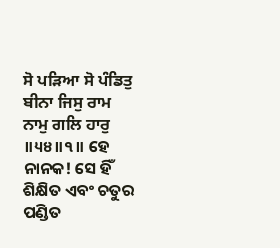ਸੋ ਪੜਿਆ ਸੋ ਪੰਡਿਤੁ ਬੀਨਾ ਜਿਸੁ ਰਾਮ ਨਾਮੁ ਗਲਿ ਹਾਰੁ ॥੫੪॥੧॥ ହେ ନାନକ! ସେ ହିଁ ଶିକ୍ଷିତ ଏବଂ ଚତୁର ପଣ୍ଡିତ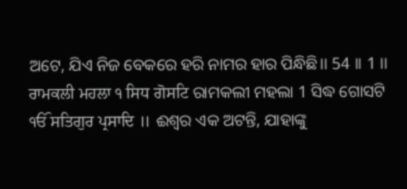ଅଟେ, ଯିଏ ନିଜ ବେକରେ ହରି ନାମର ହାର ପିନ୍ଧିଛି।। 54 ।। 1 ।।
ਰਾਮਕਲੀ ਮਹਲਾ ੧ ਸਿਧ ਗੋਸਟਿ ରାମକଲୀ ମହଲା 1 ସିଦ୍ଧ ଗୋସଟି
ੴ ਸਤਿਗੁਰ ਪ੍ਰਸਾਦਿ ॥ ଈଶ୍ଵର ଏକ ଅଟନ୍ତି, ଯାହାଙ୍କୁ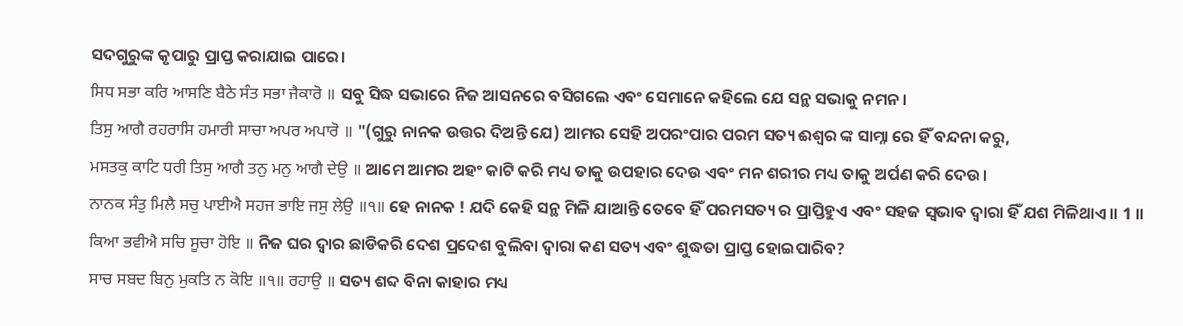ସଦଗୁରୁଙ୍କ କୃପାରୁ ପ୍ରାପ୍ତ କରାଯାଇ ପାରେ।
ਸਿਧ ਸਭਾ ਕਰਿ ਆਸਣਿ ਬੈਠੇ ਸੰਤ ਸਭਾ ਜੈਕਾਰੋ ॥ ସବୁ ସିଦ୍ଧ ସଭାରେ ନିଜ ଆସନରେ ବସିଗଲେ ଏବଂ ସେମାନେ କହିଲେ ଯେ ସନ୍ଥ ସଭାକୁ ନମନ।
ਤਿਸੁ ਆਗੈ ਰਹਰਾਸਿ ਹਮਾਰੀ ਸਾਚਾ ਅਪਰ ਅਪਾਰੋ ॥ "(ଗୁରୁ ନାନକ ଉତ୍ତର ଦିଅନ୍ତି ଯେ) ଆମର ସେହି ଅପରଂପାର ପରମ ସତ୍ୟ ଈଶ୍ଵର ଙ୍କ ସାମ୍ନା ରେ ହିଁ ବନ୍ଦନା କରୁ,
ਮਸਤਕੁ ਕਾਟਿ ਧਰੀ ਤਿਸੁ ਆਗੈ ਤਨੁ ਮਨੁ ਆਗੈ ਦੇਉ ॥ ଆମେ ଆମର ଅହଂ କାଟି କରି ମଧ୍ୟ ତାକୁ ଉପହାର ଦେଉ ଏବଂ ମନ ଶରୀର ମଧ୍ୟ ତାକୁ ଅର୍ପଣ କରି ଦେଉ।
ਨਾਨਕ ਸੰਤੁ ਮਿਲੈ ਸਚੁ ਪਾਈਐ ਸਹਜ ਭਾਇ ਜਸੁ ਲੇਉ ॥੧॥ ହେ ନାନକ ! ଯଦି କେହି ସନ୍ଥ ମିଳି ଯାଆନ୍ତି ତେବେ ହିଁ ପରମସତ୍ୟ ର ପ୍ରାପ୍ତିହୁଏ ଏବଂ ସହଜ ସ୍ଵଭାବ ଦ୍ଵାରା ହିଁ ଯଶ ମିଳିଥାଏ।। 1 ।।
ਕਿਆ ਭਵੀਐ ਸਚਿ ਸੂਚਾ ਹੋਇ ॥ ନିଜ ଘର ଦ୍ଵାର ଛାଡିକରି ଦେଶ ପ୍ରଦେଶ ବୁଲିବା ଦ୍ଵାରା କଣ ସତ୍ୟ ଏବଂ ଶୁଦ୍ଧତା ପ୍ରାପ୍ତ ହୋଇପାରିବ?
ਸਾਚ ਸਬਦ ਬਿਨੁ ਮੁਕਤਿ ਨ ਕੋਇ ॥੧॥ ਰਹਾਉ ॥ ସତ୍ୟ ଶବ୍ଦ ବିନା କାହାର ମଧ୍ୟ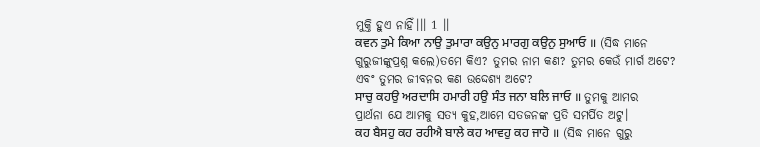ମୁକ୍ତି ହୁଏ ନାହିଁ।।। 1 ।।
ਕਵਨ ਤੁਮੇ ਕਿਆ ਨਾਉ ਤੁਮਾਰਾ ਕਉਨੁ ਮਾਰਗੁ ਕਉਨੁ ਸੁਆਓ ॥ (ସିଦ୍ଧ ମାନେ ଗୁରୁଜୀଙ୍କୁପ୍ରଶ୍ନ କଲେ)ତମେ କିଏ? ତୁମର ନାମ କଣ? ତୁମର କେଉଁ ମାର୍ଗ ଅଟେ? ଏବଂ ତୁମର ଜୀବନର କଣ ଉଦ୍ଦେଶ୍ୟ ଅଟେ?
ਸਾਚੁ ਕਹਉ ਅਰਦਾਸਿ ਹਮਾਰੀ ਹਉ ਸੰਤ ਜਨਾ ਬਲਿ ਜਾਓ ॥ ତୁମକୁ ଆମର ପ୍ରାର୍ଥନା ଯେ ଆମକୁ ସତ୍ୟ କୁହ,ଆମେ ସତଜନଙ୍କ ପ୍ରତି ସମର୍ପିତ ଅଟୁ।
ਕਹ ਬੈਸਹੁ ਕਹ ਰਹੀਐ ਬਾਲੇ ਕਹ ਆਵਹੁ ਕਹ ਜਾਹੋ ॥ (ସିଦ୍ଧ ମାନେ ଗୁରୁ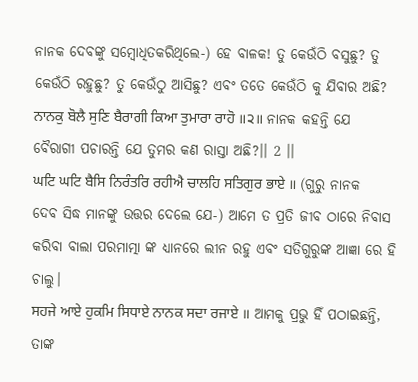ନାନକ ଦେବଙ୍କୁ ସମ୍ବୋଧିତକରିଥିଲେ-) ହେ ବାଳକ! ତୁ କେଉଁଠି ବସୁଛୁ? ତୁ କେଉଁଠି ରହୁଛୁ? ତୁ କେଉଁଠୁ ଆସିଛୁ? ଏବଂ ତତେ କେଉଁଠି କୁ ଯିବାର ଅଛି?
ਨਾਨਕੁ ਬੋਲੈ ਸੁਣਿ ਬੈਰਾਗੀ ਕਿਆ ਤੁਮਾਰਾ ਰਾਹੋ ॥੨॥ ନାନକ କହନ୍ତି ଯେ ବୈରାଗୀ ପଚାରନ୍ତି ଯେ ତୁମର କଣ ରାସ୍ତା ଅଛି?।। 2 ।।
ਘਟਿ ਘਟਿ ਬੈਸਿ ਨਿਰੰਤਰਿ ਰਹੀਐ ਚਾਲਹਿ ਸਤਿਗੁਰ ਭਾਏ ॥ (ଗୁରୁ ନାନକ ଦେବ ସିଦ୍ଧ ମାନଙ୍କୁ ଉତ୍ତର ଦେଲେ ଯେ-) ଆମେ ତ ପ୍ରତି ଜୀବ ଠାରେ ନିବାସ କରିବା ବାଲା ପରମାତ୍ମା ଙ୍କ ଧ୍ୟାନରେ ଲୀନ ରହୁ ଏବଂ ସତିଗୁରୁଙ୍କ ଆଜ୍ଞା ରେ ହି ଚାଲୁ।
ਸਹਜੇ ਆਏ ਹੁਕਮਿ ਸਿਧਾਏ ਨਾਨਕ ਸਦਾ ਰਜਾਏ ॥ ଆମକୁ ପ୍ରଭୁ ହିଁ ପଠାଇଛନ୍ତି, ତାଙ୍କ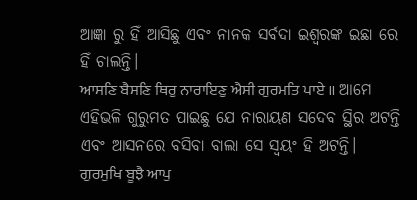ଆଜ୍ଞା ରୁ ହିଁ ଆସିଛୁ ଏବଂ ନାନକ ସର୍ବଦା ଇଶ୍ଵରଙ୍କ ଇଛା ରେ ହିଁ ଚାଲନ୍ତି।
ਆਸਣਿ ਬੈਸਣਿ ਥਿਰੁ ਨਾਰਾਇਣੁ ਐਸੀ ਗੁਰਮਤਿ ਪਾਏ ॥ ଆମେ ଏହିଭଳି ଗୁରୁମତ ପାଇଛୁ ଯେ ନାରାୟଣ ସଦେବ ସ୍ଥିର ଅଟନ୍ତି ଏବଂ ଆସନରେ ବସିବା ବାଲା ସେ ସ୍ଵୟଂ ହି ଅଟନ୍ତି।
ਗੁਰਮੁਖਿ ਬੂਝੈ ਆਪੁ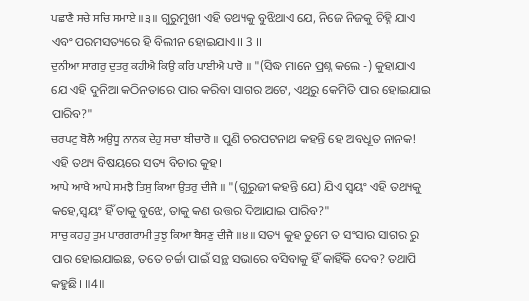ਪਛਾਣੈ ਸਚੇ ਸਚਿ ਸਮਾਏ ॥੩॥ ଗୁରୁମୁଖୀ ଏହି ତଥ୍ୟକୁ ବୁଝିଥାଏ ଯେ, ନିଜେ ନିଜକୁ ଚିହ୍ନି ଯାଏ ଏବଂ ପରମସତ୍ୟରେ ହି ବିଲୀନ ହୋଇଯାଏ।। 3 ।।
ਦੁਨੀਆ ਸਾਗਰੁ ਦੁਤਰੁ ਕਹੀਐ ਕਿਉ ਕਰਿ ਪਾਈਐ ਪਾਰੋ ॥ "(ସିଦ୍ଧ ମାନେ ପ୍ରଶ୍ନ କଲେ -) କୁହାଯାଏ ଯେ ଏହି ଦୁନିଆ କଠିନତାରେ ପାର କରିବା ସାଗର ଅଟେ, ଏଥିରୁ କେମିତି ପାର ହୋଇଯାଇ ପାରିବ?"
ਚਰਪਟੁ ਬੋਲੈ ਅਉਧੂ ਨਾਨਕ ਦੇਹੁ ਸਚਾ ਬੀਚਾਰੋ ॥ ପୁଣି ଚରପଟନାଥ କହନ୍ତି ହେ ଅବଧୂତ ନାନକ! ଏହି ତଥ୍ୟ ବିଷୟରେ ସତ୍ୟ ବିଚାର କୁହ।
ਆਪੇ ਆਖੈ ਆਪੇ ਸਮਝੈ ਤਿਸੁ ਕਿਆ ਉਤਰੁ ਦੀਜੈ ॥ "(ଗୁରୁଜୀ କହନ୍ତି ଯେ) ଯିଏ ସ୍ଵୟଂ ଏହି ତଥ୍ୟକୁ କହେ,ସ୍ଵୟଂ ହିଁ ତାକୁ ବୁଝେ, ତାକୁ କଣ ଉତ୍ତର ଦିଆଯାଇ ପାରିବ?"
ਸਾਚੁ ਕਹਹੁ ਤੁਮ ਪਾਰਗਰਾਮੀ ਤੁਝੁ ਕਿਆ ਬੈਸਣੁ ਦੀਜੈ ॥੪॥ ସତ୍ୟ କୁହ ତୁମେ ତ ସଂସାର ସାଗର ରୁ ପାର ହୋଇଯାଇଛ, ତତେ ଚର୍ଚ୍ଚା ପାଇଁ ସନ୍ଥ ସଭାରେ ବସିବାକୁ ହିଁ କାହିଁକି ଦେବ? ତଥାପି କହୁଛି। ॥4॥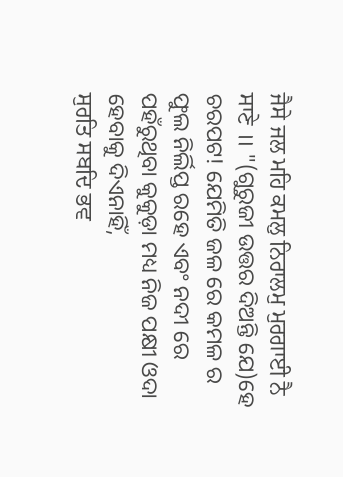ਜੈਸੇ ਜਲ ਮਹਿ ਕਮਲੁ ਨਿਰਾਲਮੁ ਮੁਰਗਾਈ ਨੈ ਸਾਣੇ ॥ "(ଗୁରୁଜୀ ଉତ୍ତର ଦିଅନ୍ତି ଯେ)ହେ ଚରପଟ! ଯେମିତି ଜଳ ରେ କମଳ ର ଫୁଲ ନିର୍ଲିପ୍ତ ରହେ ଏବଂ ନଦୀ ରେ ପହଁରୁଥିବା କୁକୁଡ଼ା ମଧ୍ୟ ନିଜ ପକ୍ଷୀ ଓଦା ହେବାକୁ ଦିଏନାହିଁ,
ਸੁਰਤਿ ਸਬਦਿ ਭਵ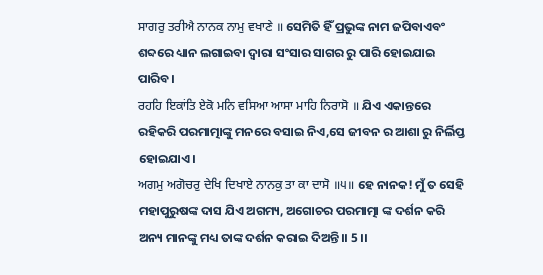ਸਾਗਰੁ ਤਰੀਐ ਨਾਨਕ ਨਾਮੁ ਵਖਾਣੇ ॥ ସେମିତି ହିଁ ପ୍ରଭୁଙ୍କ ନାମ ଜପିବାଏବଂ ଶବ୍ଦରେ ଧ୍ୟାନ ଲଗାଇବା ଦ୍ଵାରା ସଂସାର ସାଗର ରୁ ପାରି ହୋଇଯାଇ ପାରିବ।
ਰਹਹਿ ਇਕਾਂਤਿ ਏਕੋ ਮਨਿ ਵਸਿਆ ਆਸਾ ਮਾਹਿ ਨਿਰਾਸੋ ॥ ଯିଏ ଏକାନ୍ତରେ ରହିକରି ପରମାତ୍ମାଙ୍କୁ ମନରେ ବସାଇ ନିଏ,ସେ ଜୀବନ ର ଆଶା ରୁ ନିର୍ଲିପ୍ତ ହୋଇଯାଏ।
ਅਗਮੁ ਅਗੋਚਰੁ ਦੇਖਿ ਦਿਖਾਏ ਨਾਨਕੁ ਤਾ ਕਾ ਦਾਸੋ ॥੫॥ ହେ ନାନକ! ମୁଁ ତ ସେହି ମହାପୁରୁଷଙ୍କ ଦାସ ଯିଏ ଅଗମ୍ୟ, ଅଗୋଚର ପରମାତ୍ମା ଙ୍କ ଦର୍ଶନ କରି ଅନ୍ୟ ମାନଙ୍କୁ ମଧ୍ୟ ତାଙ୍କ ଦର୍ଶନ କରାଇ ଦିଅନ୍ତି।। 5 ।।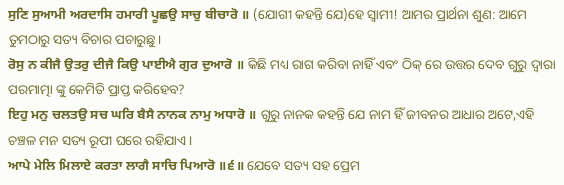ਸੁਣਿ ਸੁਆਮੀ ਅਰਦਾਸਿ ਹਮਾਰੀ ਪੂਛਉ ਸਾਚੁ ਬੀਚਾਰੋ ॥ (ଯୋଗୀ କହନ୍ତି ଯେ)ହେ ସ୍ଵାମୀ! ଆମର ପ୍ରାର୍ଥନା ଶୁଣ: ଆମେ ତୁମଠାରୁ ସତ୍ୟ ବିଚାର ପଚାରୁଛୁ।
ਰੋਸੁ ਨ ਕੀਜੈ ਉਤਰੁ ਦੀਜੈ ਕਿਉ ਪਾਈਐ ਗੁਰ ਦੁਆਰੋ ॥ କିଛି ମଧ୍ୟ ରାଗ କରିବା ନାହିଁ ଏବଂ ଠିକ୍ ରେ ଉତ୍ତର ଦେବ ଗୁରୁ ଦ୍ଵାରା ପରମାତ୍ମା ଙ୍କୁ କେମିତି ପ୍ରାପ୍ତ କରିହେବ?
ਇਹੁ ਮਨੁ ਚਲਤਉ ਸਚ ਘਰਿ ਬੈਸੈ ਨਾਨਕ ਨਾਮੁ ਅਧਾਰੋ ॥ ଗୁରୁ ନାନକ କହନ୍ତି ଯେ ନାମ ହିଁ ଜୀବନର ଆଧାର ଅଟେ,ଏହି ଚଞ୍ଚଳ ମନ ସତ୍ୟ ରୂପୀ ଘରେ ରହିଯାଏ।
ਆਪੇ ਮੇਲਿ ਮਿਲਾਏ ਕਰਤਾ ਲਾਗੈ ਸਾਚਿ ਪਿਆਰੋ ॥੬॥ ଯେବେ ସତ୍ୟ ସହ ପ୍ରେମ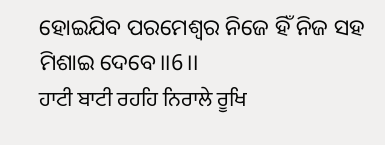ହୋଇଯିବ ପରମେଶ୍ବର ନିଜେ ହିଁ ନିଜ ସହ ମିଶାଇ ଦେବେ।।6।।
ਹਾਟੀ ਬਾਟੀ ਰਹਹਿ ਨਿਰਾਲੇ ਰੂਖਿ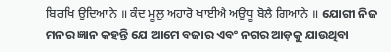ਬਿਰਖਿ ਉਦਿਆਨੇ ॥ ਕੰਦ ਮੂਲੁ ਅਹਾਰੋ ਖਾਈਐ ਅਉਧੂ ਬੋਲੈ ਗਿਆਨੇ ॥ ଯୋଗୀ ନିଜ ମନର ଜ୍ଞାନ କହନ୍ତି ଯେ ଆମେ ବଜାର ଏବଂ ନଗର ଆଡ଼କୁ ଯାଉଥିବା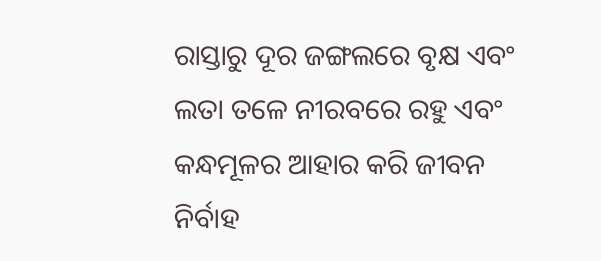ରାସ୍ତାରୁ ଦୂର ଜଙ୍ଗଲରେ ବୃକ୍ଷ ଏବଂ ଲତା ତଳେ ନୀରବରେ ରହୁ ଏବଂ କନ୍ଧମୂଳର ଆହାର କରି ଜୀବନ ନିର୍ବାହ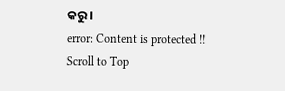କରୁ।
error: Content is protected !!
Scroll to Top